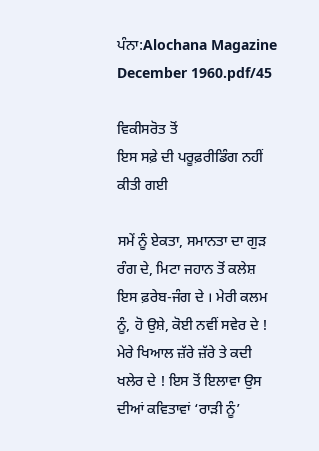ਪੰਨਾ:Alochana Magazine December 1960.pdf/45

ਵਿਕੀਸਰੋਤ ਤੋਂ
ਇਸ ਸਫ਼ੇ ਦੀ ਪਰੂਫ਼ਰੀਡਿੰਗ ਨਹੀਂ ਕੀਤੀ ਗਈ

ਸਮੇਂ ਨੂੰ ਏਕਤਾ, ਸਮਾਨਤਾ ਦਾ ਗੁੜ ਰੰਗ ਦੇ, ਮਿਟਾ ਜਹਾਨ ਤੋਂ ਕਲੇਸ਼ ਇਸ ਫ਼ਰੇਬ-ਜੰਗ ਦੇ । ਮੇਰੀ ਕਲਮ ਨੂੰ, ਹੋ ਉਸ਼ੇ, ਕੋਈ ਨਵੀਂ ਸਵੇਰ ਦੇ ! ਮੇਰੇ ਖਿਆਲ ਜ਼ੱਰੇ ਜ਼ੱਰੇ ਤੇ ਕਦੀ ਖਲੇਰ ਦੇ ! ਇਸ ਤੋਂ ਇਲਾਵਾ ਉਸ ਦੀਆਂ ਕਵਿਤਾਵਾਂ ‘ਰਾੜੀ ਨੂੰ’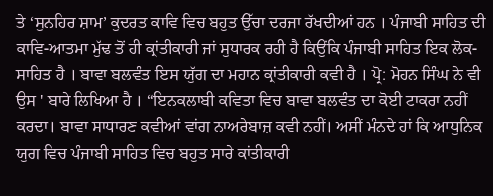ਤੇ ‘ਸੁਨਹਿਰ ਸ਼ਾਮ’ ਕੁਦਰਤ ਕਾਵਿ ਵਿਚ ਬਹੁਤ ਉੱਚਾ ਦਰਜਾ ਰੱਖਦੀਆਂ ਹਨ । ਪੰਜਾਬੀ ਸਾਹਿਤ ਦੀ ਕਾਵਿ-ਆਤਮਾ ਮੁੱਢ ਤੋਂ ਹੀ ਕ੍ਰਾਂਤੀਕਾਰੀ ਜਾਂ ਸੁਧਾਰਕ ਰਹੀ ਹੈ ਕਿਉਂਕਿ ਪੰਜਾਬੀ ਸਾਹਿਤ ਇਕ ਲੋਕ-ਸਾਹਿਤ ਹੈ । ਬਾਵਾ ਬਲਵੰਤ ਇਸ ਯੁੱਗ ਦਾ ਮਹਾਨ ਕ੍ਰਾਂਤੀਕਾਰੀ ਕਵੀ ਹੈ । ਪ੍ਰੋ: ਮੋਹਨ ਸਿੰਘ ਨੇ ਵੀ ਉਸ ' ਬਾਰੇ ਲਿਖਿਆ ਹੈ । “ਇਨਕਲਾਬੀ ਕਵਿਤਾ ਵਿਚ ਬਾਵਾ ਬਲਵੰਤ ਦਾ ਕੋਈ ਟਾਕਰਾ ਨਹੀਂ ਕਰਦਾ। ਬਾਵਾ ਸਾਧਾਰਣ ਕਵੀਆਂ ਵਾਂਗ ਨਾਅਰੇਬਾਜ਼ ਕਵੀ ਨਹੀਂ। ਅਸੀਂ ਮੰਨਦੇ ਹਾਂ ਕਿ ਆਧੁਨਿਕ ਯੁਗ ਵਿਚ ਪੰਜਾਬੀ ਸਾਹਿਤ ਵਿਚ ਬਹੁਤ ਸਾਰੇ ਕਾਂਤੀਕਾਰੀ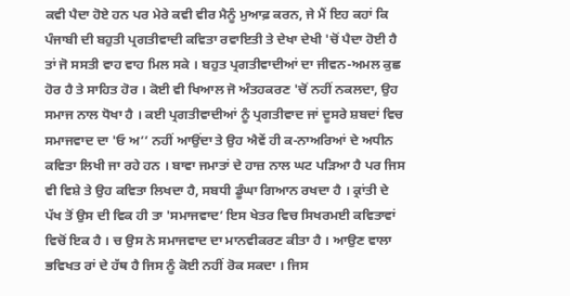ਕਵੀ ਪੈਦਾ ਹੋਏ ਹਨ ਪਰ ਮੇਰੇ ਕਵੀ ਵੀਰ ਮੈਨੂੰ ਮੁਆਫ਼ ਕਰਨ, ਜੇ ਮੈਂ ਇਹ ਕਹਾਂ ਕਿ ਪੰਜਾਬੀ ਦੀ ਬਹੁਤੀ ਪ੍ਰਗਤੀਵਾਦੀ ਕਵਿਤਾ ਰਵਾਇਤੀ ਤੇ ਦੇਖਾ ਦੇਖੀ 'ਚੋਂ ਪੈਦਾ ਹੋਈ ਹੈ ਤਾਂ ਜੋ ਸਸਤੀ ਵਾਹ ਵਾਹ ਮਿਲ ਸਕੇ । ਬਹੁਤ ਪ੍ਰਗਤੀਵਾਦੀਆਂ ਦਾ ਜੀਵਨ-ਅਮਲ ਕੁਛ ਹੋਰ ਹੈ ਤੇ ਸਾਹਿਤ ਹੋਰ । ਕੋਈ ਵੀ ਖਿਆਲ ਜੋ ਅੰਤਹਕਰਣ 'ਚੋਂ ਨਹੀਂ ਨਕਲਦਾ, ਉਹ ਸਮਾਜ ਨਾਲ ਧੋਖਾ ਹੈ । ਕਈ ਪ੍ਰਗਤੀਵਾਦੀਆਂ ਨੂੰ ਪ੍ਰਗਤੀਵਾਦ ਜਾਂ ਦੂਸਰੇ ਸ਼ਬਦਾਂ ਵਿਚ ਸਮਾਜਵਾਦ ਦਾ 'ਓ ਅ’’ ਨਹੀਂ ਆਉਂਦਾ ਤੇ ਉਹ ਐਵੇਂ ਹੀ ਕ-ਨਾਅਰਿਆਂ ਦੇ ਅਧੀਨ ਕਵਿਤਾ ਲਿਖੀ ਜਾ ਰਹੇ ਹਨ । ਬਾਵਾ ਜਮਾਤਾਂ ਦੇ ਹਾਜ਼ ਨਾਲ ਘਟ ਪੜਿਆ ਹੈ ਪਰ ਜਿਸ ਵੀ ਵਿਸ਼ੇ ਤੇ ਉਹ ਕਵਿਤਾ ਲਿਖਦਾ ਹੈ, ਸਬਧੀ ਡੂੰਘਾ ਗਿਆਨ ਰਖਦਾ ਹੈ । ਕ੍ਰਾਂਤੀ ਦੇ ਪੱਖ ਤੋਂ ਉਸ ਦੀ ਵਿਕ ਹੀ ਤਾ 'ਸਮਾਜਵਾਦ’ ਇਸ ਖੇਤਰ ਵਿਚ ਸਿਖਰਮਈ ਕਵਿਤਾਵਾਂ ਵਿਚੋਂ ਇਕ ਹੈ । ਚ ਉਸ ਨੇ ਸਮਾਜਵਾਦ ਦਾ ਮਾਨਵੀਕਰਣ ਕੀਤਾ ਹੈ । ਆਉਣ ਵਾਲਾ ਭਵਿਖਤ ਰਾਂ ਦੇ ਹੱਥ ਹੈ ਜਿਸ ਨੂੰ ਕੋਈ ਨਹੀਂ ਰੋਕ ਸਕਦਾ । ਜਿਸ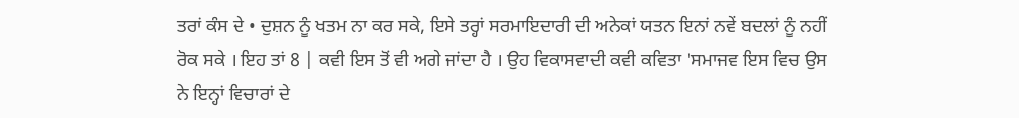ਤਰਾਂ ਕੰਸ ਦੇ • ਦੁਸ਼ਨ ਨੂੰ ਖਤਮ ਨਾ ਕਰ ਸਕੇ, ਇਸੇ ਤਰ੍ਹਾਂ ਸਰਮਾਇਦਾਰੀ ਦੀ ਅਨੇਕਾਂ ਯਤਨ ਇਨਾਂ ਨਵੇਂ ਬਦਲਾਂ ਨੂੰ ਨਹੀਂ ਰੋਕ ਸਕੇ । ਇਹ ਤਾਂ 8 | ਕਵੀ ਇਸ ਤੋਂ ਵੀ ਅਗੇ ਜਾਂਦਾ ਹੈ । ਉਹ ਵਿਕਾਸਵਾਦੀ ਕਵੀ ਕਵਿਤਾ 'ਸਮਾਜਵ ਇਸ ਵਿਚ ਉਸ ਨੇ ਇਨ੍ਹਾਂ ਵਿਚਾਰਾਂ ਦੇ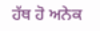ਹੱਥ ਹੋ ਅਨੇਕ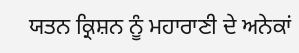ਯਤਨ ਕ੍ਰਿਸ਼ਨ ਨੂੰ ਮਹਾਰਾਣੀ ਦੇ ਅਨੇਕਾਂ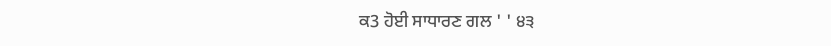ਕ3 ਹੋਈ ਸਾਧਾਰਣ ਗਲ ' ' ੪੩